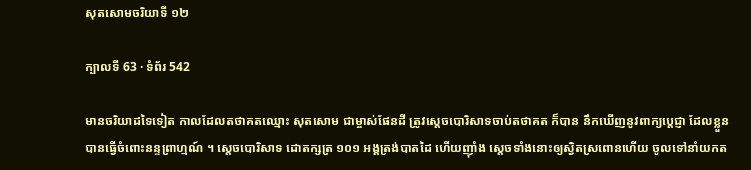សុតសោមចរិយាទី ១២

ក្បាលទី 63 · ទំព័រ 542

មានចរិយាដទៃទៀត កាលដែលតថាគតឈ្មោះ សុតសោម ជាម្ចាស់ផែនដី ត្រូវស្តេចបោរិសាទចាប់តថាគត ក៏បាន នឹកឃើញនូវពាក្យប្តេជ្ញា ដែលខ្លួនបានធ្វើចំពោះនន្ទព្រាហ្មណ៍ ។ ស្តេចបោរិសាទ ដោតក្សត្រ ១០១ អង្គត្រង់បាតដៃ ហើយញ៉ាំង ស្តេចទាំងនោះឲ្យស្វិតស្រពោនហើយ ចូលទៅនាំយកត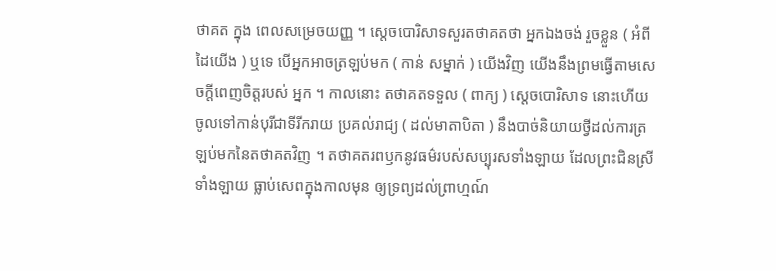ថាគត ក្នុង ពេលសម្រេចយញ្ញ ។ ស្តេចបោរិសាទសួរតថាគតថា អ្នកឯងចង់ រួចខ្លួន ( អំពីដៃយើង ) ឬទេ បើអ្នកអាចត្រឡប់មក ( កាន់ សម្នាក់ ) យើងវិញ យើងនឹងព្រមធ្វើតាមសេចក្តីពេញចិត្តរបស់ អ្នក ។ កាលនោះ តថាគតទទួល ( ពាក្យ ) ស្តេចបោរិសាទ នោះហើយ ចូលទៅកាន់បុរីជាទីរីករាយ ប្រគល់រាជ្យ ( ដល់មាតាបិតា ) នឹងបាច់និយាយថ្វីដល់ការត្រឡប់មកនៃតថាគតវិញ ។ តថាគតរពឫកនូវធម៌របស់សប្បុរសទាំងឡាយ ដែលព្រះជិនស្រី ទាំងឡាយ ធ្លាប់សេពក្នុងកាលមុន ឲ្យទ្រព្យដល់ព្រាហ្មណ៍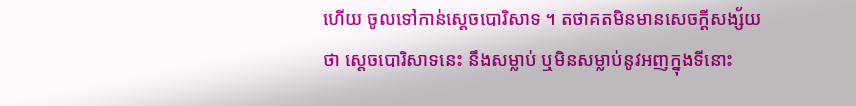ហើយ ចូលទៅកាន់ស្តេចបោរិសាទ ។ តថាគតមិនមានសេចក្តីសង្ស័យថា ស្តេចបោរិសាទនេះ នឹងសម្លាប់ ឬមិនសម្លាប់នូវអញក្នុងទីនោះ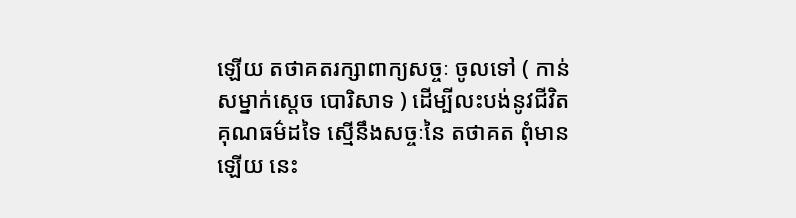ឡើយ តថាគតរក្សាពាក្យសច្ចៈ ចូលទៅ ( កាន់សម្នាក់ស្តេច បោរិសាទ ) ដើម្បីលះបង់នូវជីវិត គុណធម៌ដទៃ ស្មើនឹងសច្ចៈនៃ តថាគត ពុំមានឡើយ នេះ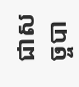ជាសច្ចបា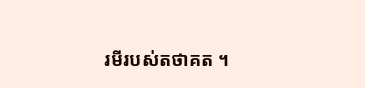រមីរបស់តថាគត ។